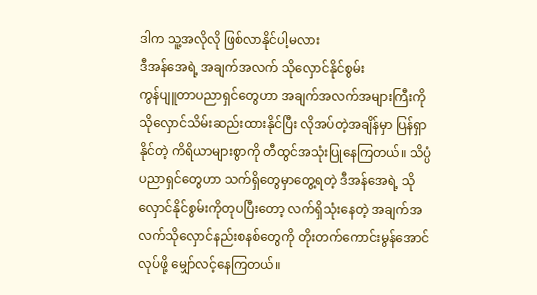ဒါက သူ့အလိုလို ဖြစ်လာနိုင်ပါ့မလား
ဒီအန်အေရဲ့ အချက်အလက် သိုလှောင်နိုင်စွမ်း
ကွန်ပျူတာပညာရှင်တွေဟာ အချက်အလက်အများကြီးကို သိုလှောင်သိမ်းဆည်းထားနိုင်ပြီး လိုအပ်တဲ့အချိန်မှာ ပြန်ရှာနိုင်တဲ့ ကိရိယာများစွာကို တီထွင်အသုံးပြုနေကြတယ်။ သိပ္ပံပညာရှင်တွေဟာ သက်ရှိတွေမှာတွေ့ရတဲ့ ဒီအန်အေရဲ့ သိုလှောင်နိုင်စွမ်းကိုတုပပြီးတော့ လက်ရှိသုံးနေတဲ့ အချက်အလက်သိုလှောင်နည်းစနစ်တွေကို တိုးတက်ကောင်းမွန်အောင်လုပ်ဖို့ မျှော်လင့်နေကြတယ်။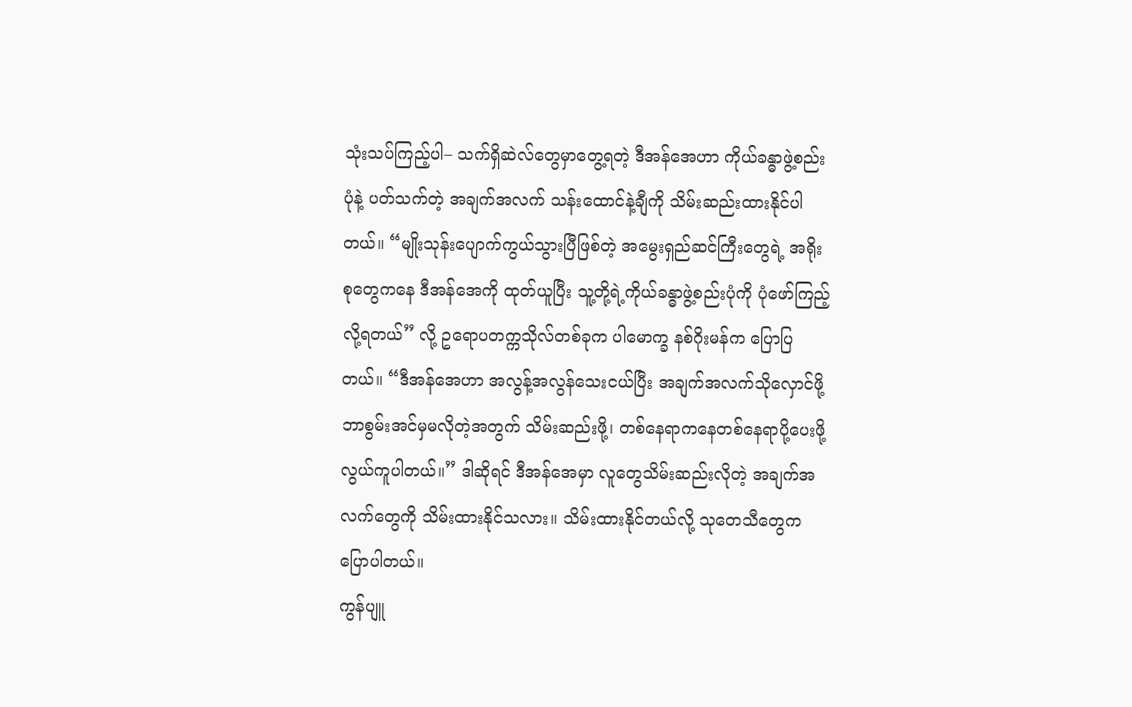သုံးသပ်ကြည့်ပါ– သက်ရှိဆဲလ်တွေမှာတွေ့ရတဲ့ ဒီအန်အေဟာ ကိုယ်ခန္ဓာဖွဲ့စည်းပုံနဲ့ ပတ်သက်တဲ့ အချက်အလက် သန်းထောင်နဲ့ချီကို သိမ်းဆည်းထားနိုင်ပါတယ်။ “မျိုးသုန်းပျောက်ကွယ်သွားပြီဖြစ်တဲ့ အမွေးရှည်ဆင်ကြီးတွေရဲ့ အရိုးစုတွေကနေ ဒီအန်အေကို ထုတ်ယူပြီး သူ့တို့ရဲ့ကိုယ်ခန္ဓာဖွဲ့စည်းပုံကို ပုံဖော်ကြည့်လို့ရတယ်” လို့ ဥရောပတက္ကသိုလ်တစ်ခုက ပါမောက္ခ နစ်ဂိုးမန်က ပြောပြတယ်။ “ဒီအန်အေဟာ အလွန့်အလွန်သေးငယ်ပြီး အချက်အလက်သိုလှောင်ဖို့ ဘာစွမ်းအင်မှမလိုတဲ့အတွက် သိမ်းဆည်းဖို့၊ တစ်နေရာကနေတစ်နေရာပို့ပေးဖို့ လွယ်ကူပါတယ်။” ဒါဆိုရင် ဒီအန်အေမှာ လူတွေသိမ်းဆည်းလိုတဲ့ အချက်အလက်တွေကို သိမ်းထားနိုင်သလား။ သိမ်းထားနိုင်တယ်လို့ သုတေသီတွေက ပြောပါတယ်။
ကွန်ပျူ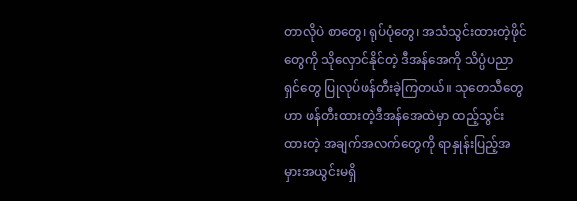တာလိုပဲ စာတွေ၊ ရုပ်ပုံတွေ၊ အသံသွင်းထားတဲ့ဖိုင်တွေကို သိုလှောင်နိုင်တဲ့ ဒီအန်အေကို သိပ္ပံပညာရှင်တွေ ပြုလုပ်ဖန်တီးခဲ့ကြတယ်။ သုတေသီတွေဟာ ဖန်တီးထားတဲ့ဒီအန်အေထဲမှာ ထည့်သွင်းထားတဲ့ အချက်အလက်တွေကို ရာနှုန်းပြည့်အမှားအယွင်းမရှိ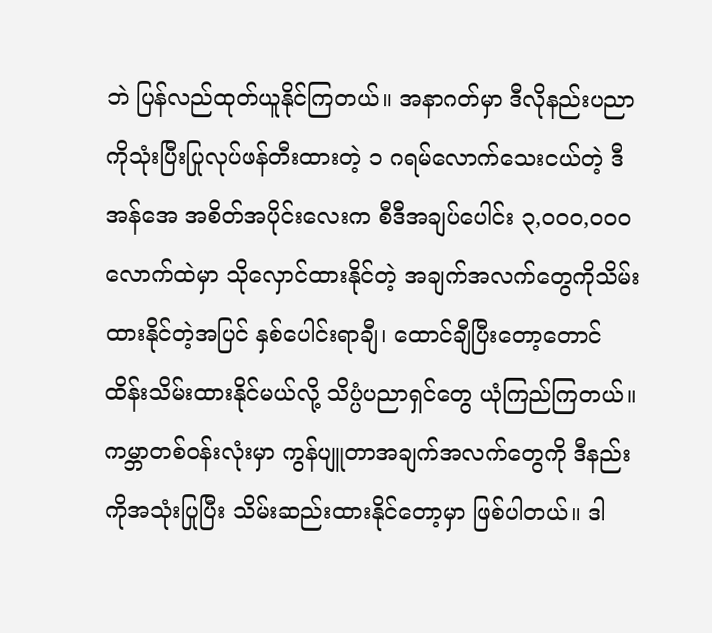ဘဲ ပြန်လည်ထုတ်ယူနိုင်ကြတယ်။ အနာဂတ်မှာ ဒီလိုနည်းပညာကိုသုံးပြီးပြုလုပ်ဖန်တီးထားတဲ့ ၁ ဂရမ်လောက်သေးငယ်တဲ့ ဒီအန်အေ အစိတ်အပိုင်းလေးက စီဒီအချပ်ပေါင်း ၃‚၀၀၀‚၀၀၀ လောက်ထဲမှာ သိုလှောင်ထားနိုင်တဲ့ အချက်အလက်တွေကိုသိမ်းထားနိုင်တဲ့အပြင် နှစ်ပေါင်းရာချီ၊ ထောင်ချီပြီးတော့တောင် ထိန်းသိမ်းထားနိုင်မယ်လို့ သိပ္ပံပညာရှင်တွေ ယုံကြည်ကြတယ်။ ကမ္ဘာတစ်ဝန်းလုံးမှာ ကွန်ပျူတာအချက်အလက်တွေကို ဒီနည်းကိုအသုံးပြုပြီး သိမ်းဆည်းထားနိုင်တော့မှာ ဖြစ်ပါတယ်။ ဒါ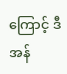ကြောင့် ဒီအန်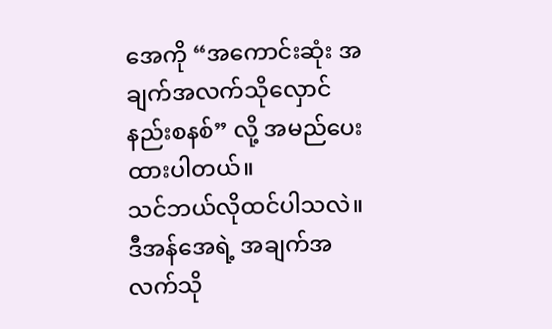အေကို “အကောင်းဆုံး အချက်အလက်သိုလှောင်နည်းစနစ်” လို့ အမည်ပေးထားပါတယ်။
သင်ဘယ်လိုထင်ပါသလဲ။ ဒီအန်အေရဲ့ အချက်အလက်သို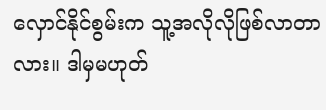လှောင်နိုင်စွမ်းက သူ့အလိုလိုဖြစ်လာတာလား။ ဒါမှမဟုတ်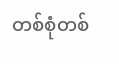တစ်စုံတစ်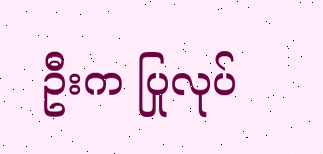ဦးက ပြုလုပ်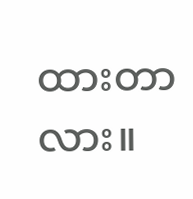ထားတာလား။